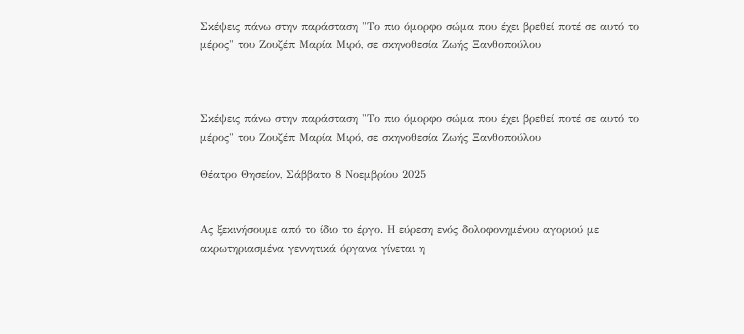Σκέψεις πάνω στην παράσταση "Το πιο όμορφο σώμα που έχει βρεθεί ποτέ σε αυτό το μέρος" του Ζουζέπ Μαρία Μιρό, σε σκηνοθεσία Ζωής Ξανθοπούλου



Σκέψεις πάνω στην παράσταση "Το πιο όμορφο σώμα που έχει βρεθεί ποτέ σε αυτό το μέρος" του Ζουζέπ Μαρία Μιρό, σε σκηνοθεσία Ζωής Ξανθοπούλου

Θέατρο Θησείον, Σάββατο 8 Νοεμβρίου 2025


Ας ξεκινήσουμε από το ίδιο το έργο. Η εύρεση ενός δολοφονημένου αγοριού με ακρωτηριασμένα γεννητικά όργανα γίνεται η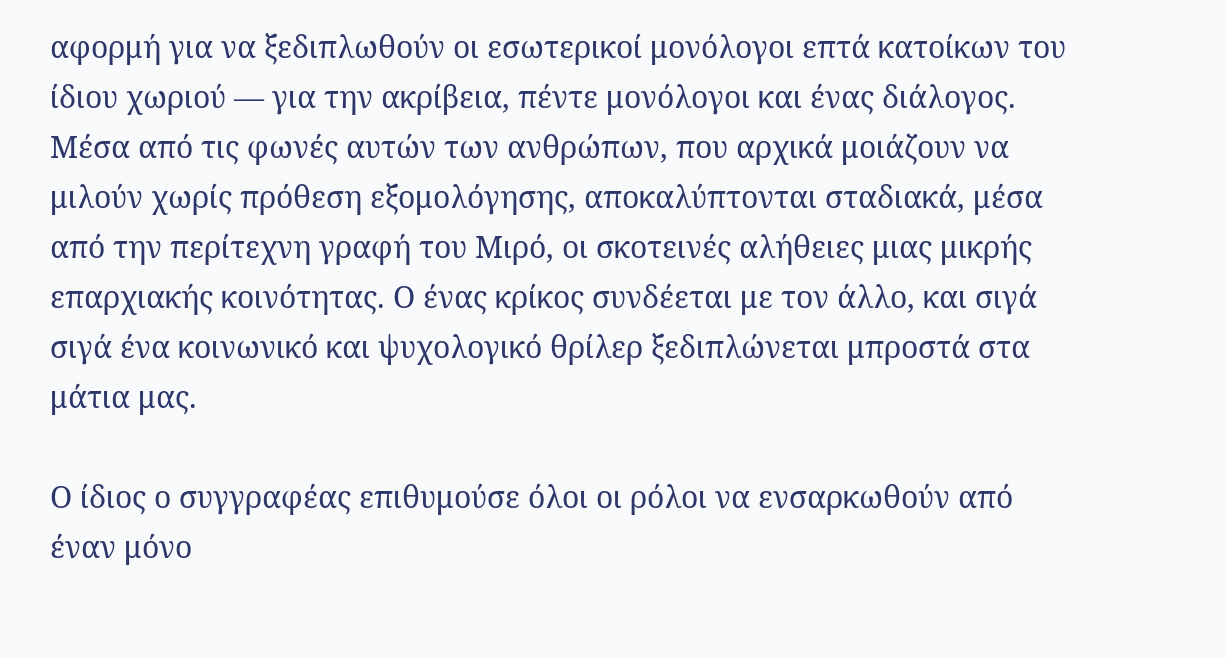αφορμή για να ξεδιπλωθούν οι εσωτερικοί μονόλογοι επτά κατοίκων του ίδιου χωριού — για την ακρίβεια, πέντε μονόλογοι και ένας διάλογος. Μέσα από τις φωνές αυτών των ανθρώπων, που αρχικά μοιάζουν να μιλούν χωρίς πρόθεση εξομολόγησης, αποκαλύπτονται σταδιακά, μέσα από την περίτεχνη γραφή του Μιρό, οι σκοτεινές αλήθειες μιας μικρής επαρχιακής κοινότητας. Ο ένας κρίκος συνδέεται με τον άλλο, και σιγά σιγά ένα κοινωνικό και ψυχολογικό θρίλερ ξεδιπλώνεται μπροστά στα μάτια μας.

Ο ίδιος ο συγγραφέας επιθυμούσε όλοι οι ρόλοι να ενσαρκωθούν από έναν μόνο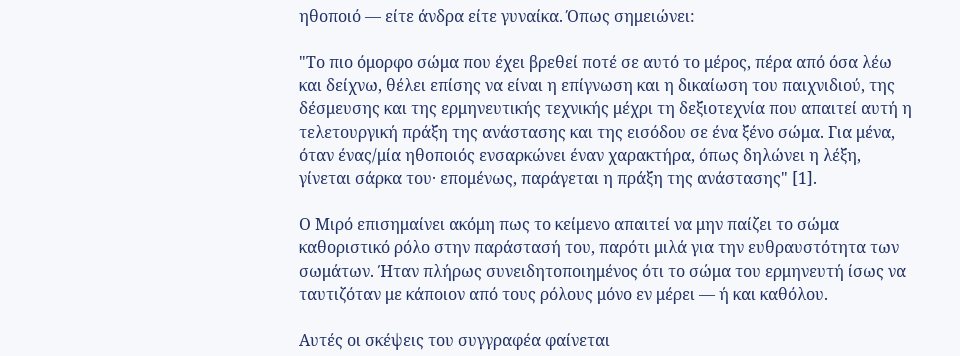ηθοποιό — είτε άνδρα είτε γυναίκα. Όπως σημειώνει:

"Το πιο όμορφο σώμα που έχει βρεθεί ποτέ σε αυτό το μέρος, πέρα από όσα λέω και δείχνω, θέλει επίσης να είναι η επίγνωση και η δικαίωση του παιχνιδιού, της δέσμευσης και της ερμηνευτικής τεχνικής μέχρι τη δεξιοτεχνία που απαιτεί αυτή η τελετουργική πράξη της ανάστασης και της εισόδου σε ένα ξένο σώμα. Για μένα, όταν ένας/μία ηθοποιός ενσαρκώνει έναν χαρακτήρα, όπως δηλώνει η λέξη, γίνεται σάρκα του· επομένως, παράγεται η πράξη της ανάστασης" [1].

Ο Μιρό επισημαίνει ακόμη πως το κείμενο απαιτεί να μην παίζει το σώμα καθοριστικό ρόλο στην παράστασή του, παρότι μιλά για την ευθραυστότητα των σωμάτων. Ήταν πλήρως συνειδητοποιημένος ότι το σώμα του ερμηνευτή ίσως να ταυτιζόταν με κάποιον από τους ρόλους μόνο εν μέρει — ή και καθόλου.

Αυτές οι σκέψεις του συγγραφέα φαίνεται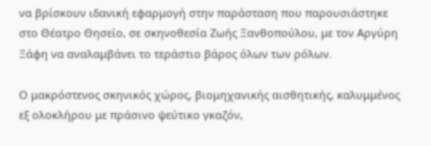να βρίσκουν ιδανική εφαρμογή στην παράσταση που παρουσιάστηκε στο Θέατρο Θησείο, σε σκηνοθεσία Ζωής Ξανθοπούλου, με τον Αργύρη Ξάφη να αναλαμβάνει το τεράστιο βάρος όλων των ρόλων.

Ο μακρόστενος σκηνικός χώρος, βιομηχανικής αισθητικής, καλυμμένος εξ ολοκλήρου με πράσινο ψεύτικο γκαζόν,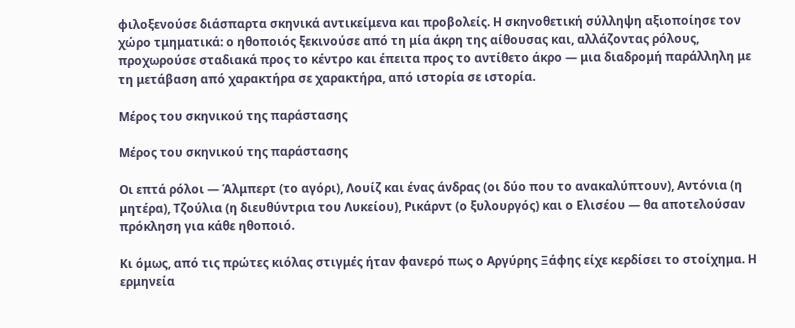φιλοξενούσε διάσπαρτα σκηνικά αντικείμενα και προβολείς. Η σκηνοθετική σύλληψη αξιοποίησε τον χώρο τμηματικά: ο ηθοποιός ξεκινούσε από τη μία άκρη της αίθουσας και, αλλάζοντας ρόλους, προχωρούσε σταδιακά προς το κέντρο και έπειτα προς το αντίθετο άκρο — μια διαδρομή παράλληλη με τη μετάβαση από χαρακτήρα σε χαρακτήρα, από ιστορία σε ιστορία.

Μέρος του σκηνικού της παράστασης

Μέρος του σκηνικού της παράστασης

Οι επτά ρόλοι — Άλμπερτ (το αγόρι), Λουίζ και ένας άνδρας (οι δύο που το ανακαλύπτουν), Αντόνια (η μητέρα), Τζούλια (η διευθύντρια του Λυκείου), Ρικάρντ (ο ξυλουργός) και ο Ελισέου — θα αποτελούσαν πρόκληση για κάθε ηθοποιό.

Κι όμως, από τις πρώτες κιόλας στιγμές ήταν φανερό πως ο Αργύρης Ξάφης είχε κερδίσει το στοίχημα. Η ερμηνεία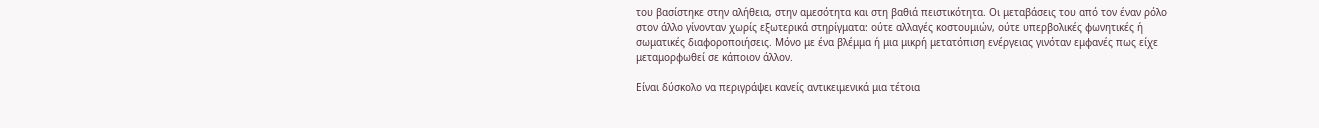του βασίστηκε στην αλήθεια, στην αμεσότητα και στη βαθιά πειστικότητα. Οι μεταβάσεις του από τον έναν ρόλο στον άλλο γίνονταν χωρίς εξωτερικά στηρίγματα: ούτε αλλαγές κοστουμιών, ούτε υπερβολικές φωνητικές ή σωματικές διαφοροποιήσεις. Μόνο με ένα βλέμμα ή μια μικρή μετατόπιση ενέργειας γινόταν εμφανές πως είχε μεταμορφωθεί σε κάποιον άλλον.

Είναι δύσκολο να περιγράψει κανείς αντικειμενικά μια τέτοια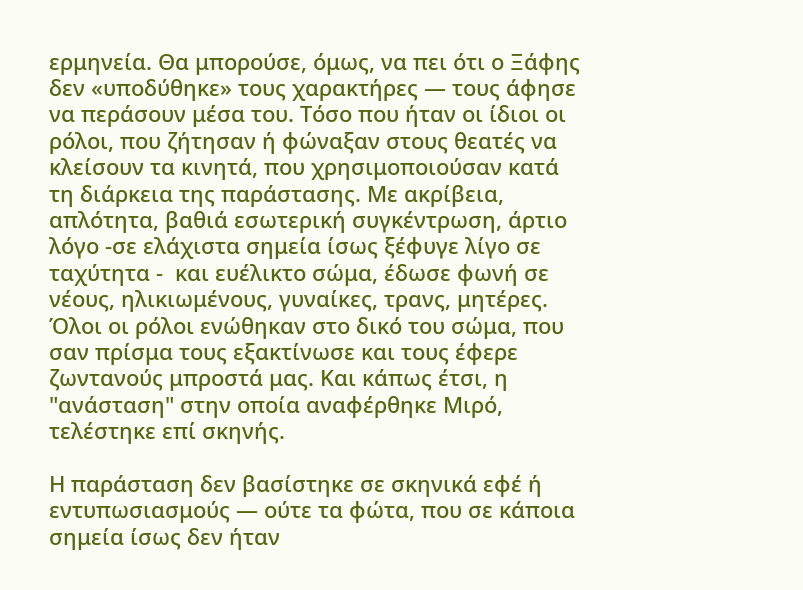ερμηνεία. Θα μπορούσε, όμως, να πει ότι ο Ξάφης δεν «υποδύθηκε» τους χαρακτήρες — τους άφησε να περάσουν μέσα του. Τόσο που ήταν οι ίδιοι οι ρόλοι, που ζήτησαν ή φώναξαν στους θεατές να κλείσουν τα κινητά, που χρησιμοποιούσαν κατά τη διάρκεια της παράστασης. Με ακρίβεια, απλότητα, βαθιά εσωτερική συγκέντρωση, άρτιο λόγο -σε ελάχιστα σημεία ίσως ξέφυγε λίγο σε ταχύτητα -  και ευέλικτο σώμα, έδωσε φωνή σε νέους, ηλικιωμένους, γυναίκες, τρανς, μητέρες. Όλοι οι ρόλοι ενώθηκαν στο δικό του σώμα, που σαν πρίσμα τους εξακτίνωσε και τους έφερε ζωντανούς μπροστά μας. Και κάπως έτσι, η "ανάσταση" στην οποία αναφέρθηκε Μιρό, τελέστηκε επί σκηνής.

Η παράσταση δεν βασίστηκε σε σκηνικά εφέ ή εντυπωσιασμούς — ούτε τα φώτα, που σε κάποια σημεία ίσως δεν ήταν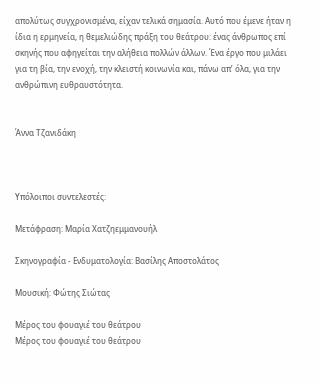απολύτως συγχρονισμένα, είχαν τελικά σημασία. Αυτό που έμενε ήταν η ίδια η ερμηνεία, η θεμελιώδης πράξη του θεάτρου: ένας άνθρωπος επί σκηνής που αφηγείται την αλήθεια πολλών άλλων. Ένα έργο που μιλάει για τη βία, την ενοχή, την κλειστή κοινωνία και, πάνω απ’ όλα, για την ανθρώπινη ευθραυστότητα.


Άννα Τζανιδάκη



Υπόλοιποι συντελεστές:

Μετάφραση: Μαρία Χατζηεμμανουήλ

Σκηνογραφία - Ενδυματολογία: Βασίλης Αποστολάτος

Μουσική: Φώτης Σιώτας

Μέρος του φουαγιέ του θεάτρου
Μέρος του φουαγιέ του θεάτρου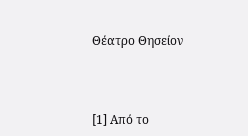Θέατρο Θησείον



[1] Από το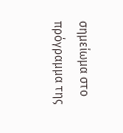σημείωμα στο πρόγραμμα της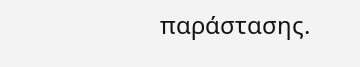παράστασης.